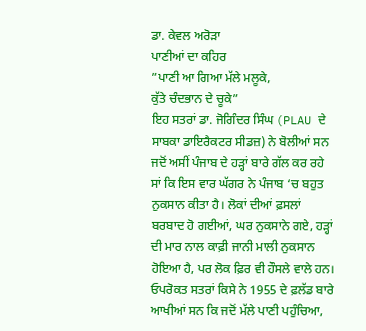ਡਾ. ਕੇਵਲ ਅਰੋੜਾ
ਪਾਣੀਆਂ ਦਾ ਕਹਿਰ
”ਪਾਣੀ ਆ ਗਿਆ ਮੱਲੇ ਮਲੂਕੇ,
ਕੁੱਤੇ ਚੰਦਭਾਨ ਦੇ ਚੂਕੇ”
ਇਹ ਸਤਰਾਂ ਡਾ. ਜੋਗਿੰਦਰ ਸਿੰਘ (PLAU ਦੇ ਸਾਬਕਾ ਡਾਇਰੈਕਟਰ ਸੀਡਜ਼) ਨੇ ਬੋਲੀਆਂ ਸਨ ਜਦੋਂ ਅਸੀਂ ਪੰਜਾਬ ਦੇ ਹੜ੍ਹਾਂ ਬਾਰੇ ਗੱਲ ਕਰ ਰਹੇ ਸਾਂ ਕਿ ਇਸ ਵਾਰ ਘੱਗਰ ਨੇ ਪੰਜਾਬ ‘ਚ ਬਹੁਤ ਨੁਕਸਾਨ ਕੀਤਾ ਹੈ। ਲੋਕਾਂ ਦੀਆਂ ਫ਼ਸਲਾਂ ਬਰਬਾਦ ਹੋ ਗਈਆਂ, ਘਰ ਨੁਕਸਾਨੇ ਗਏ, ਹੜ੍ਹਾਂ ਦੀ ਮਾਰ ਨਾਲ ਕਾਫ਼ੀ ਜਾਨੀ ਮਾਲੀ ਨੁਕਸਾਨ ਹੋਇਆ ਹੈ, ਪਰ ਲੋਕ ਫ਼ਿਰ ਵੀ ਹੌਸਲੇ ਵਾਲੇ ਹਨ। ਓਪਰੋਕਤ ਸਤਰਾਂ ਕਿਸੇ ਨੇ 1955 ਦੇ ਫ਼ਲੱਡ ਬਾਰੇ ਆਖੀਆਂ ਸਨ ਕਿ ਜਦੋਂ ਮੱਲੇ ਪਾਣੀ ਪਹੁੰਚਿਆ,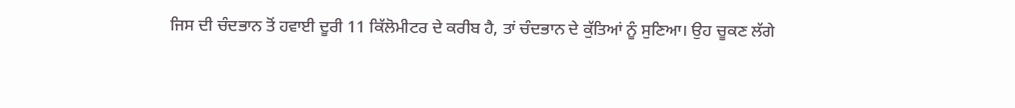ਜਿਸ ਦੀ ਚੰਦਭਾਨ ਤੋਂ ਹਵਾਈ ਦੂਰੀ 11 ਕਿੱਲੋਮੀਟਰ ਦੇ ਕਰੀਬ ਹੈ, ਤਾਂ ਚੰਦਭਾਨ ਦੇ ਕੁੱਤਿਆਂ ਨੂੰ ਸੁਣਿਆ। ਉਹ ਚੂਕਣ ਲੱਗੇ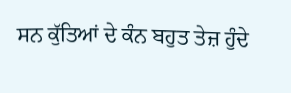ਸਨ ਕੁੱਤਿਆਂ ਦੇ ਕੰਨ ਬਹੁਤ ਤੇਜ਼ ਹੁੰਦੇ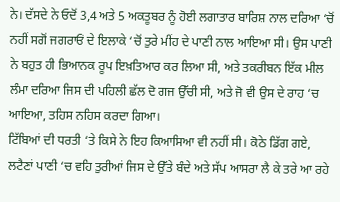ਨੇ। ਦੱਸਦੇ ਨੇ ਓਦੋਂ 3,4 ਅਤੇ 5 ਅਕਤੂਬਰ ਨੂੰ ਹੋਈ ਲਗਾਤਾਰ ਬਾਰਿਸ਼ ਨਾਲ ਦਰਿਆ ‘ਚੋਂ ਨਹੀਂ ਸਗੋਂ ਜਗਰਾਓਂ ਦੇ ਇਲਾਕੇ ‘ਚੋਂ ਤੁਰੇ ਮੀਂਹ ਦੇ ਪਾਣੀ ਨਾਲ ਆਇਆ ਸੀ। ਉਸ ਪਾਣੀ ਨੇ ਬਹੁਤ ਹੀ ਭਿਆਨਕ ਰੂਪ ਇਖ਼ਤਿਆਰ ਕਰ ਲਿਆ ਸੀ, ਅਤੇ ਤਕਰੀਬਨ ਇੱਕ ਮੀਲ ਲੰਮਾ ਦਰਿਆ ਜਿਸ ਦੀ ਪਹਿਲੀ ਛੱਲ ਦੋ ਗਜ ਉੱਚੀ ਸੀ, ਅਤੇ ਜੋ ਵੀ ਉਸ ਦੇ ਰਾਹ ‘ਚ ਆਇਆ, ਤਹਿਸ ਨਹਿਸ ਕਰਦਾ ਗਿਆ।
ਟਿੱਬਿਆਂ ਦੀ ਧਰਤੀ ‘ਤੇ ਕਿਸੇ ਨੇ ਇਹ ਕਿਆਸਿਆ ਵੀ ਨਹੀਂ ਸੀ। ਕੋਠੇ ਡਿੱਗ ਗਏ, ਲਟੈਣਾਂ ਪਾਣੀ ‘ਚ ਵਹਿ ਤੁਰੀਆਂ ਜਿਸ ਦੇ ਉੱਤੇ ਬੰਦੇ ਅਤੇ ਸੱਪ ਆਸਰਾ ਲੈ ਕੇ ਤਰੇ ਆ ਰਹੇ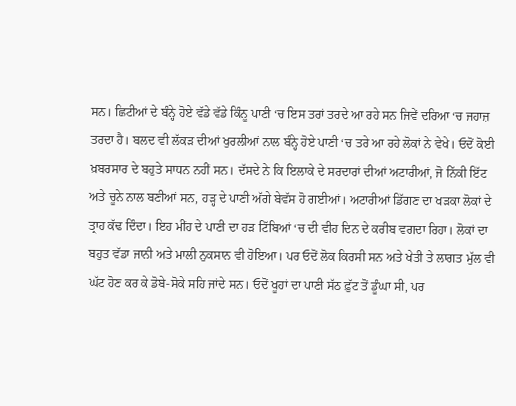ਸਨ। ਛਿਟੀਆਂ ਦੇ ਬੰਨ੍ਹੇ ਹੋਏ ਵੱਡੇ ਵੱਡੇ ਕਿੰਨੂ ਪਾਣੀ ‘ਚ ਇਸ ਤਰਾਂ ਤਰਦੇ ਆ ਰਹੇ ਸਨ ਜਿਵੇਂ ਦਰਿਆ ‘ਚ ਜਹਾਜ਼ ਤਰਦਾ ਹੈ। ਬਲਦ ਵੀ ਲੱਕੜ ਦੀਆਂ ਖੁਰਲੀਆਂ ਨਾਲ ਬੰਨ੍ਹੇ ਹੋਏ ਪਾਣੀ ‘ਚ ਤਰੇ ਆ ਰਹੇ ਲੋਕਾਂ ਨੇ ਵੇਖੇ। ਓਦੋਂ ਕੋਈ ਖ਼ਬਰਸਾਰ ਦੇ ਬਹੁਤੇ ਸਾਧਨ ਨਹੀਂ ਸਨ। ਦੱਸਦੇ ਨੇ ਕਿ ਇਲਾਕੇ ਦੇ ਸਰਦਾਰਾਂ ਦੀਆਂ ਅਟਾਰੀਆਂ, ਜੋ ਨਿੱਕੀ ਇੱਟ ਅਤੇ ਚੂਨੇ ਨਾਲ ਬਣੀਆਂ ਸਨ, ਹੜ੍ਹ ਦੇ ਪਾਣੀ ਅੱਗੇ ਬੇਵੱਸ ਹੋ ਗਈਆਂ। ਅਟਾਰੀਆਂ ਡਿੱਗਣ ਦਾ ਖੜਕਾ ਲੋਕਾਂ ਦੇ ਤ੍ਰਾਹ ਕੱਢ ਦਿੰਦਾ। ਇਹ ਮੀਂਹ ਦੇ ਪਾਣੀ ਦਾ ਹੜ ਟਿੱਬਿਆਂ ‘ਚ ਦੀ ਵੀਹ ਦਿਨ ਦੇ ਕਰੀਬ ਵਗਦਾ ਰਿਹਾ। ਲੋਕਾਂ ਦਾ ਬਹੁਤ ਵੱਡਾ ਜਾਨੀ ਅਤੇ ਮਾਲੀ ਨੁਕਸਾਨ ਵੀ ਹੋਇਆ। ਪਰ ਓਦੋਂ ਲੋਕ ਕਿਰਸੀ ਸਨ ਅਤੇ ਖੇਤੀ ਤੇ ਲਾਗਤ ਮੁੱਲ ਵੀ ਘੱਟ ਹੋਣ ਕਰ ਕੇ ਡੋਬੇ-ਸੋਕੇ ਸਹਿ ਜਾਂਦੇ ਸਨ। ਓਦੋਂ ਖੂਹਾਂ ਦਾ ਪਾਣੀ ਸੱਠ ਫ਼ੁੱਟ ਤੋਂ ਡੂੰਘਾ ਸੀ, ਪਰ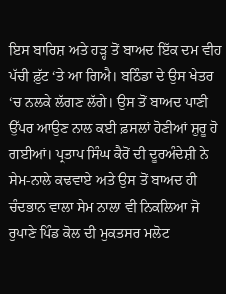ਇਸ ਬਾਰਿਸ਼ ਅਤੇ ਹੜ੍ਹ ਤੋਂ ਬਾਅਦ ਇੱਕ ਦਮ ਵੀਹ ਪੱਚੀ ਫ਼ੁੱਟ ‘ਤੇ ਆ ਗਿਐ। ਬਠਿੰਡਾ ਦੇ ਉਸ ਖੇਤਰ ‘ਚ ਨਲਕੇ ਲੱਗਣ ਲੱਗੇ। ਉਸ ਤੋਂ ਬਾਅਦ ਪਾਣੀ ਉੱਪਰ ਆਉਣ ਨਾਲ ਕਈ ਫ਼ਸਲਾਂ ਹੋਣੀਆਂ ਸ਼ੁਰੂ ਹੋ ਗਈਆਂ। ਪ੍ਰਤਾਪ ਸਿੰਘ ਕੈਰੋਂ ਦੀ ਦੂਰਅੰਦੇਸ਼ੀ ਨੇ ਸੇਮ-ਨਾਲੇ ਕਢਵਾਏ ਅਤੇ ਉਸ ਤੋਂ ਬਾਅਦ ਹੀ ਚੰਦਭਾਨ ਵਾਲਾ ਸੇਮ ਨਾਲਾ ਵੀ ਨਿਕਲਿਆ ਜੋ ਰੁਪਾਣੇ ਪਿੰਡ ਕੋਲ ਦੀ ਮੁਕਤਸਰ ਮਲੋਟ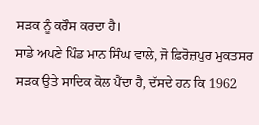ਸੜਕ ਨੂੰ ਕਰੌਸ ਕਰਦਾ ਹੈ।
ਸਾਡੇ ਅਪਣੇ ਪਿੰਡ ਮਾਨ ਸਿੰਘ ਵਾਲੇ, ਜੋ ਫ਼ਿਰੋਜ਼ਪੁਰ ਮੁਕਤਸਰ ਸੜਕ ਉਤੇ ਸਾਦਿਕ ਕੋਲ ਪੈਂਦਾ ਹੈ, ਦੱਸਦੇ ਹਨ ਕਿ 1962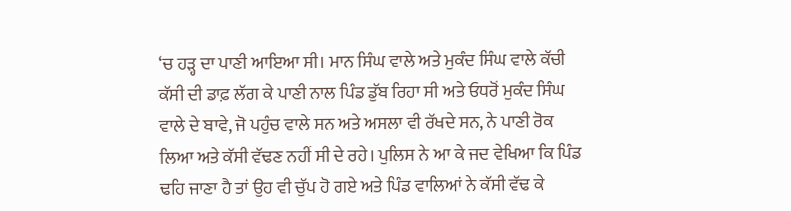‘ਚ ਹੜ੍ਹ ਦਾ ਪਾਣੀ ਆਇਆ ਸੀ। ਮਾਨ ਸਿੰਘ ਵਾਲੇ ਅਤੇ ਮੁਕੰਦ ਸਿੰਘ ਵਾਲੇ ਕੱਚੀ ਕੱਸੀ ਦੀ ਡਾਫ਼ ਲੱਗ ਕੇ ਪਾਣੀ ਨਾਲ ਪਿੰਡ ਡੁੱਬ ਰਿਹਾ ਸੀ ਅਤੇ ਓਧਰੋਂ ਮੁਕੰਦ ਸਿੰਘ ਵਾਲੇ ਦੇ ਬਾਵੇ, ਜੋ ਪਹੁੰਚ ਵਾਲੇ ਸਨ ਅਤੇ ਅਸਲਾ ਵੀ ਰੱਖਦੇ ਸਨ, ਨੇ ਪਾਣੀ ਰੋਕ ਲਿਆ ਅਤੇ ਕੱਸੀ ਵੱਢਣ ਨਹੀਂ ਸੀ ਦੇ ਰਹੇ। ਪੁਲਿਸ ਨੇ ਆ ਕੇ ਜਦ ਵੇਖਿਆ ਕਿ ਪਿੰਡ ਢਹਿ ਜਾਣਾ ਹੈ ਤਾਂ ਉਹ ਵੀ ਚੁੱਪ ਹੋ ਗਏ ਅਤੇ ਪਿੰਡ ਵਾਲਿਆਂ ਨੇ ਕੱਸੀ ਵੱਢ ਕੇ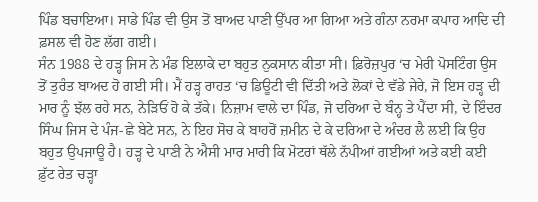ਪਿੰਡ ਬਚਾਇਆ। ਸਾਡੇ ਪਿੰਡ ਵੀ ਉਸ ਤੋਂ ਬਾਅਦ ਪਾਣੀ ਉੱਪਰ ਆ ਗਿਆ ਅਤੇ ਗੰਨਾ ਨਰਮਾ ਕਪਾਹ ਆਦਿ ਦੀ ਫ਼ਸਲ ਵੀ ਹੋਣ ਲੱਗ ਗਈ।
ਸੰਨ 1988 ਦੇ ਹੜ੍ਹ ਜਿਸ ਨੇ ਮੰਡ ਇਲਾਕੇ ਦਾ ਬਹੁਤ ਨੁਕਸਾਨ ਕੀਤਾ ਸੀ। ਫ਼ਿਰੋਜ਼ਪੁਰ ‘ਚ ਮੇਰੀ ਪੋਸਟਿੰਗ ਉਸ ਤੋਂ ਤੁਰੰਤ ਬਾਅਦ ਹੋ ਗਈ ਸੀ। ਮੈਂ ਹੜ੍ਹ ਰਾਹਤ ‘ਚ ਡਿਊਟੀ ਵੀ ਦਿੱਤੀ ਅਤੇ ਲੋਕਾਂ ਦੇ ਵੱਡੇ ਜੇਰੇ, ਜੋ ਇਸ ਹੜ੍ਹ ਦੀ ਮਾਰ ਨੂੰ ਝੱਲ ਰਹੇ ਸਨ, ਨੇੜਿਓਂ ਹੋ ਕੇ ਤੱਕੇ। ਨਿਜ਼ਾਮ ਵਾਲੇ ਦਾ ਪਿੰਡ, ਜੋ ਦਰਿਆ ਦੇ ਬੰਨ੍ਹ ਤੇ ਪੈਂਦਾ ਸੀ, ਦੇ ਇੰਦਰ ਸਿੰਘ ਜਿਸ ਦੇ ਪੰਜ-ਛੇ ਬੇਟੇ ਸਨ, ਨੇ ਇਹ ਸੋਚ ਕੇ ਬਾਹਰੋਂ ਜ਼ਮੀਨ ਦੇ ਕੇ ਦਰਿਆ ਦੇ ਅੰਦਰ ਲੈ ਲਈ ਕਿ ਉਹ ਬਹੁਤ ਉਪਜਾਊ ਹੈ। ਹੜ੍ਹ ਦੇ ਪਾਣੀ ਨੇ ਐਸੀ ਮਾਰ ਮਾਰੀ ਕਿ ਮੋਟਰਾਂ ਥੱਲੇ ਨੱਪੀਆਂ ਗਈਆਂ ਅਤੇ ਕਈ ਕਈ ਫ਼ੁੱਟ ਰੇਤ ਚੜ੍ਹਾ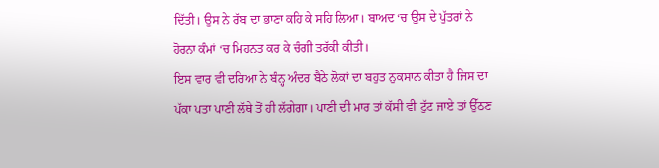ਦਿੱਤੀ। ਉਸ ਨੇ ਰੱਬ ਦਾ ਭਾਣਾ ਕਹਿ ਕੇ ਸਹਿ ਲਿਆ। ਬਾਅਦ ‘ਚ ਉਸ ਦੇ ਪੁੱਤਰਾਂ ਨੇ ਹੋਰਨਾ ਕੰਮਾਂ ‘ਚ ਮਿਹਨਤ ਕਰ ਕੇ ਚੰਗੀ ਤਰੱਕੀ ਕੀਤੀ।
ਇਸ ਵਾਰ ਵੀ ਦਰਿਆ ਨੇ ਬੰਨ੍ਹ ਅੰਦਰ ਬੈਠੇ ਲੋਕਾਂ ਦਾ ਬਹੁਤ ਨੁਕਸਾਨ ਕੀਤਾ ਹੈ ਜਿਸ ਦਾ ਪੱਕਾ ਪਤਾ ਪਾਣੀ ਲੱਥੇ ਤੋਂ ਹੀ ਲੱਗੇਗਾ। ਪਾਣੀ ਦੀ ਮਾਰ ਤਾਂ ਕੱਸੀ ਵੀ ਟੁੱਟ ਜਾਏ ਤਾਂ ਉੱਠਣ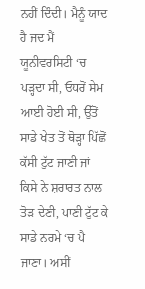ਨਹੀਂ ਦਿੰਦੀ। ਮੈਨੂੰ ਯਾਦ ਹੈ ਜਦ ਮੈਂ ਯੂਨੀਵਰਸਿਟੀ ‘ਚ ਪੜ੍ਹਦਾ ਸੀ, ਓਧਰੋਂ ਸੇਮ ਆਈ ਹੋਈ ਸੀ, ਉੱਤੋਂ ਸਾਡੇ ਖੇਤ ਤੋਂ ਥੋੜ੍ਹਾ ਪਿੱਛੋਂ ਕੱਸੀ ਟੁੱਟ ਜਾਣੀ ਜਾਂ ਕਿਸੇ ਨੇ ਸ਼ਰਾਰਤ ਨਾਲ ਤੋੜ ਦੇਣੀ, ਪਾਣੀ ਟੁੱਟ ਕੇ ਸਾਡੇ ਨਰਮੇ ‘ਚ ਪੈ ਜਾਣਾ। ਅਸੀਂ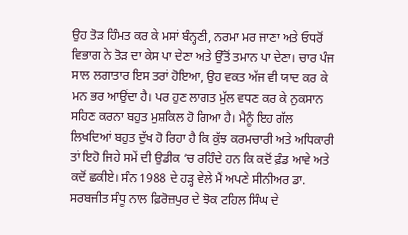ਉਹ ਤੋੜ ਹਿੰਮਤ ਕਰ ਕੇ ਮਸਾਂ ਬੰਨ੍ਹਣੀ, ਨਰਮਾ ਮਰ ਜਾਣਾ ਅਤੇ ਓਧਰੋਂ ਵਿਭਾਗ ਨੇ ਤੋੜ ਦਾ ਕੇਸ ਪਾ ਦੇਣਾ ਅਤੇ ਉੱਤੋਂ ਤਮਾਨ ਪਾ ਦੇਣਾ। ਚਾਰ ਪੰਜ ਸਾਲ ਲਗਾਤਾਰ ਇਸ ਤਰਾਂ ਹੋਇਆ, ਉਹ ਵਕਤ ਅੱਜ ਵੀ ਯਾਦ ਕਰ ਕੇ ਮਨ ਭਰ ਆਉਂਦਾ ਹੈ। ਪਰ ਹੁਣ ਲਾਗਤ ਮੁੱਲ ਵਧਣ ਕਰ ਕੇ ਨੁਕਸਾਨ ਸਹਿਣ ਕਰਨਾ ਬਹੁਤ ਮੁਸ਼ਕਿਲ ਹੋ ਗਿਆ ਹੈ। ਮੈਨੂੰ ਇਹ ਗੱਲ ਲਿਖਦਿਆਂ ਬਹੁਤ ਦੁੱਖ ਹੋ ਰਿਹਾ ਹੈ ਕਿ ਕੁੱਝ ਕਰਮਚਾਰੀ ਅਤੇ ਅਧਿਕਾਰੀ ਤਾਂ ਇਹੋ ਜਿਹੇ ਸਮੇਂ ਦੀ ਉਡੀਕ ‘ਚ ਰਹਿੰਦੇ ਹਨ ਕਿ ਕਦੋਂ ਫ਼ੰਡ ਆਵੇ ਅਤੇ ਕਦੋਂ ਛਕੀਏ। ਸੰਨ 1988 ਦੇ ਹੜ੍ਹ ਵੇਲੇ ਮੈਂ ਅਪਣੇ ਸੀਨੀਅਰ ਡਾ. ਸਰਬਜੀਤ ਸੰਧੂ ਨਾਲ ਫ਼ਿਰੋਜ਼ਪੁਰ ਦੇ ਝੋਕ ਟਹਿਲ ਸਿੰਘ ਦੇ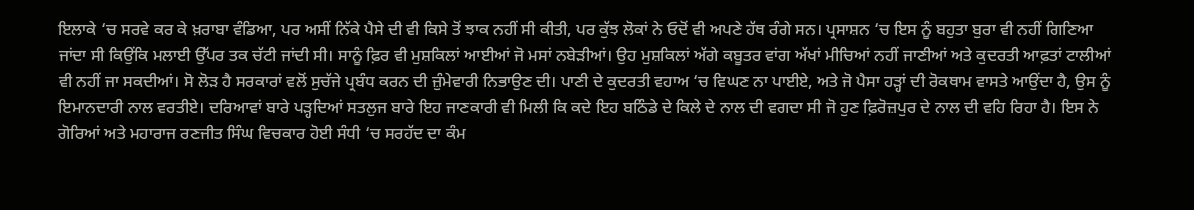ਇਲਾਕੇ ‘ਚ ਸਰਵੇ ਕਰ ਕੇ ਖ਼ਰਾਬਾ ਵੰਡਿਆ, ਪਰ ਅਸੀਂ ਨਿੱਕੇ ਪੈਸੇ ਦੀ ਵੀ ਕਿਸੇ ਤੋਂ ਝਾਕ ਨਹੀਂ ਸੀ ਕੀਤੀ, ਪਰ ਕੁੱਝ ਲੋਕਾਂ ਨੇ ਓਦੋਂ ਵੀ ਅਪਣੇ ਹੱਥ ਰੰਗੇ ਸਨ। ਪ੍ਰਸਾਸ਼ਨ ‘ਚ ਇਸ ਨੂੰ ਬਹੁਤਾ ਬੁਰਾ ਵੀ ਨਹੀਂ ਗਿਣਿਆ ਜਾਂਦਾ ਸੀ ਕਿਉਂਕਿ ਮਲਾਈ ਉੱਪਰ ਤਕ ਚੱਟੀ ਜਾਂਦੀ ਸੀ। ਸਾਨੂੰ ਫ਼ਿਰ ਵੀ ਮੁਸ਼ਕਿਲਾਂ ਆਈਆਂ ਜੋ ਮਸਾਂ ਨਬੇੜੀਆਂ। ਉਹ ਮੁਸ਼ਕਿਲਾਂ ਅੱਗੇ ਕਬੂਤਰ ਵਾਂਗ ਅੱਖਾਂ ਮੀਚਿਆਂ ਨਹੀਂ ਜਾਣੀਆਂ ਅਤੇ ਕੁਦਰਤੀ ਆਫ਼ਤਾਂ ਟਾਲੀਆਂ ਵੀ ਨਹੀਂ ਜਾ ਸਕਦੀਆਂ। ਸੋ ਲੋੜ ਹੈ ਸਰਕਾਰਾਂ ਵਲੋਂ ਸੁਚੱਜੇ ਪ੍ਰਬੰਧ ਕਰਨ ਦੀ ਜ਼ੁੰਮੇਵਾਰੀ ਨਿਭਾਉਣ ਦੀ। ਪਾਣੀ ਦੇ ਕੁਦਰਤੀ ਵਹਾਅ ‘ਚ ਵਿਘਣ ਨਾ ਪਾਈਏ, ਅਤੇ ਜੋ ਪੈਸਾ ਹੜ੍ਹਾਂ ਦੀ ਰੋਕਥਾਮ ਵਾਸਤੇ ਆਉਂਦਾ ਹੈ, ਉਸ ਨੂੰ ਇਮਾਨਦਾਰੀ ਨਾਲ ਵਰਤੀਏ। ਦਰਿਆਵਾਂ ਬਾਰੇ ਪੜ੍ਹਦਿਆਂ ਸਤਲੁਜ ਬਾਰੇ ਇਹ ਜਾਣਕਾਰੀ ਵੀ ਮਿਲੀ ਕਿ ਕਦੇ ਇਹ ਬਠਿੰਡੇ ਦੇ ਕਿਲੇ ਦੇ ਨਾਲ ਦੀ ਵਗਦਾ ਸੀ ਜੋ ਹੁਣ ਫ਼ਿਰੋਜ਼ਪੁਰ ਦੇ ਨਾਲ ਦੀ ਵਹਿ ਰਿਹਾ ਹੈ। ਇਸ ਨੇ ਗੋਰਿਆਂ ਅਤੇ ਮਹਾਰਾਜ ਰਣਜੀਤ ਸਿੰਘ ਵਿਚਕਾਰ ਹੋਈ ਸੰਧੀ ‘ਚ ਸਰਹੱਦ ਦਾ ਕੰਮ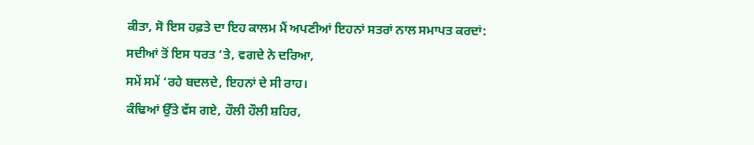ਕੀਤਾ, ਸੋ ਇਸ ਹਫ਼ਤੇ ਦਾ ਇਹ ਕਾਲਮ ਮੈਂ ਅਪਣੀਆਂ ਇਹਨਾਂ ਸਤਰਾਂ ਨਾਲ ਸਮਾਪਤ ਕਰਦਾਂ:
ਸਦੀਆਂ ਤੋਂ ਇਸ ਧਰਤ ‘ਤੇ, ਵਗਦੇ ਨੇ ਦਰਿਆ,
ਸਮੇਂ ਸਮੇਂ ‘ਰਹੇ ਬਦਲਦੇ, ਇਹਨਾਂ ਦੇ ਸੀ ਰਾਹ।
ਕੰਢਿਆਂ ਉੱਤੇ ਵੱਸ ਗਏ, ਹੌਲੀ ਹੌਲੀ ਸ਼ਹਿਰ,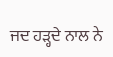ਜਦ ਹੜ੍ਹਦੇ ਨਾਲ ਨੇ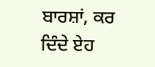ਬਾਰਸ਼ਾਂ, ਕਰ ਦਿੰਦੇ ਏਹ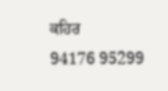ਕਹਿਰ
94176 95299